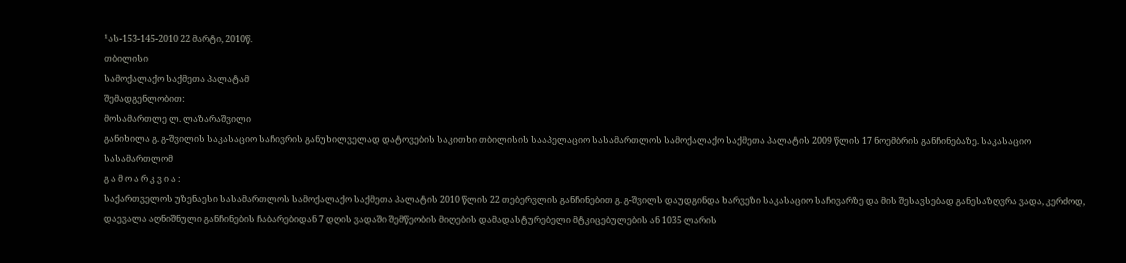¹ას-153-145-2010 22 მარტი, 2010წ.
თბილისი
სამოქალაქო საქმეთა პალატამ
შემადგენლობით:
მოსამართლე ლ. ლაზარაშვილი
განიხილა გ. გ-შვილის საკასაციო საჩივრის განუხილველად დატოვების საკითხი თბილისის სააპელაციო სასამართლოს სამოქალაქო საქმეთა პალატის 2009 წლის 17 ნოემბრის განჩინებაზე. საკასაციო სასამართლომ
გ ა მ ო ა რ კ ვ ი ა :
საქართველოს უზენაესი სასამართლოს სამოქალაქო საქმეთა პალატის 2010 წლის 22 თებერვლის განჩინებით გ. გ-შვილს დაუდგინდა ხარვეზი საკასაციო საჩივარზე და მის შესავსებად განესაზღვრა ვადა, კერძოდ, დაევალა აღნიშნული განჩინების ჩაბარებიდან 7 დღის ვადაში შემწეობის მიღების დამადასტურებელი მტკიცებულების ან 1035 ლარის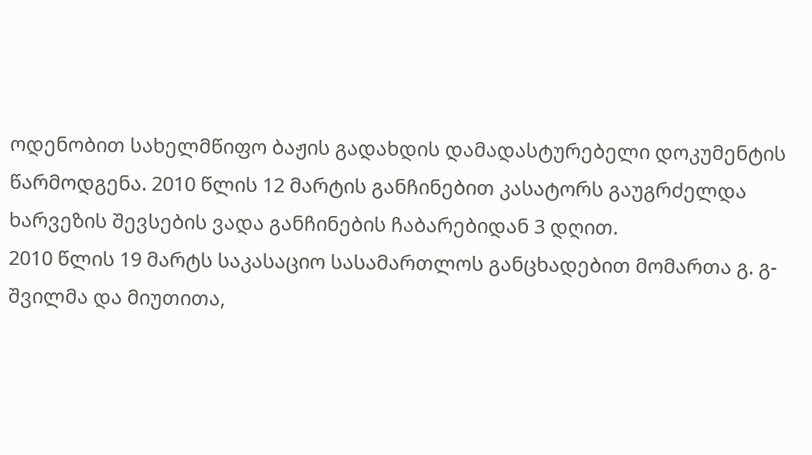ოდენობით სახელმწიფო ბაჟის გადახდის დამადასტურებელი დოკუმენტის წარმოდგენა. 2010 წლის 12 მარტის განჩინებით კასატორს გაუგრძელდა ხარვეზის შევსების ვადა განჩინების ჩაბარებიდან 3 დღით.
2010 წლის 19 მარტს საკასაციო სასამართლოს განცხადებით მომართა გ. გ-შვილმა და მიუთითა,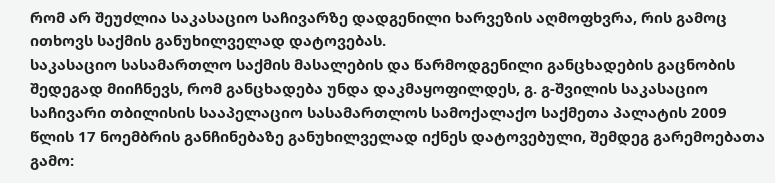რომ არ შეუძლია საკასაციო საჩივარზე დადგენილი ხარვეზის აღმოფხვრა, რის გამოც ითხოვს საქმის განუხილველად დატოვებას.
საკასაციო სასამართლო საქმის მასალების და წარმოდგენილი განცხადების გაცნობის შედეგად მიიჩნევს, რომ განცხადება უნდა დაკმაყოფილდეს, გ. გ-შვილის საკასაციო საჩივარი თბილისის სააპელაციო სასამართლოს სამოქალაქო საქმეთა პალატის 2009 წლის 17 ნოემბრის განჩინებაზე განუხილველად იქნეს დატოვებული, შემდეგ გარემოებათა გამო: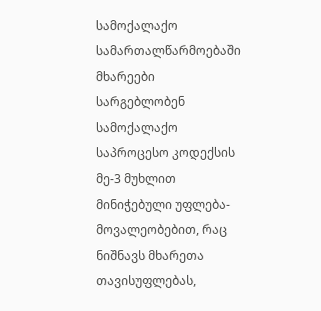სამოქალაქო სამართალწარმოებაში მხარეები სარგებლობენ სამოქალაქო საპროცესო კოდექსის მე-3 მუხლით მინიჭებული უფლება-მოვალეობებით, რაც ნიშნავს მხარეთა თავისუფლებას,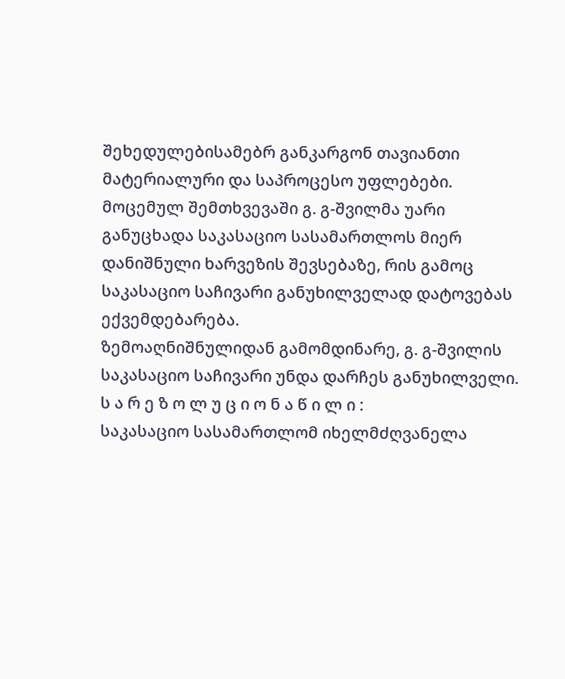შეხედულებისამებრ განკარგონ თავიანთი მატერიალური და საპროცესო უფლებები.
მოცემულ შემთხვევაში გ. გ-შვილმა უარი განუცხადა საკასაციო სასამართლოს მიერ დანიშნული ხარვეზის შევსებაზე, რის გამოც საკასაციო საჩივარი განუხილველად დატოვებას ექვემდებარება.
ზემოაღნიშნულიდან გამომდინარე, გ. გ-შვილის საკასაციო საჩივარი უნდა დარჩეს განუხილველი.
ს ა რ ე ზ ო ლ უ ც ი ო ნ ა წ ი ლ ი :
საკასაციო სასამართლომ იხელმძღვანელა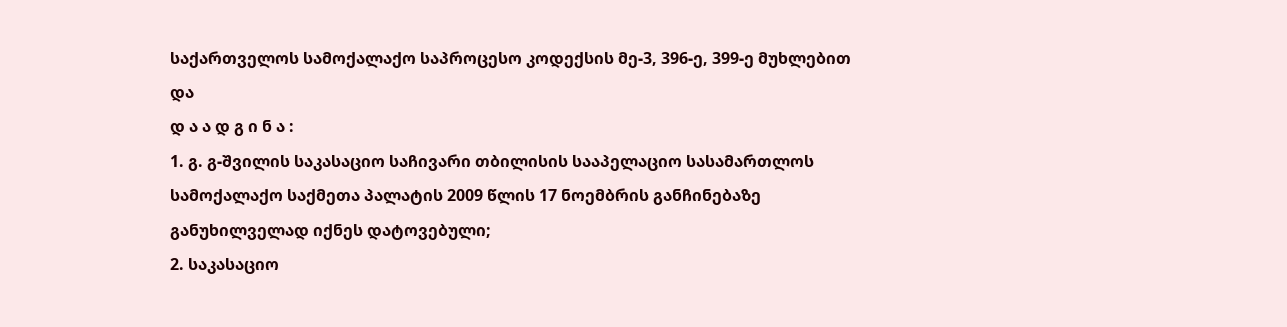საქართველოს სამოქალაქო საპროცესო კოდექსის მე-3, 396-ე, 399-ე მუხლებით და
დ ა ა დ გ ი ნ ა :
1. გ. გ-შვილის საკასაციო საჩივარი თბილისის სააპელაციო სასამართლოს სამოქალაქო საქმეთა პალატის 2009 წლის 17 ნოემბრის განჩინებაზე განუხილველად იქნეს დატოვებული;
2. საკასაციო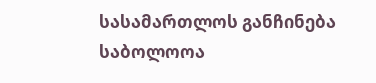სასამართლოს განჩინება საბოლოოა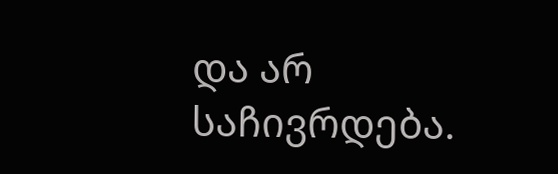და არ საჩივრდება.